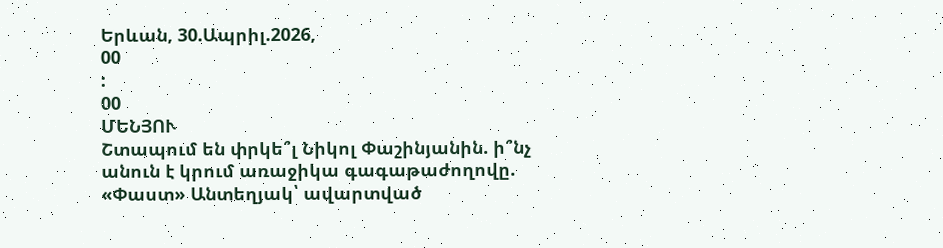Երևան, 30.Ապրիլ.2026,
00
:
00
ՄԵՆՅՈՒ
Շտապում են փրկե՞լ Նիկոլ Փաշինյանին. ի՞նչ անուն է կրում առաջիկա գագաթաժողովը. «Փաստ» Անտեղյակ՝ ավարտված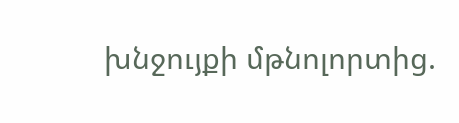խնջույքի մթնոլորտից.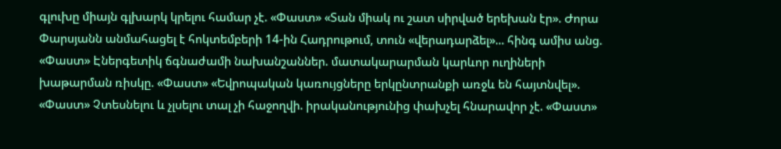գլուխը միայն գլխարկ կրելու համար չէ. «Փաստ» «Տան միակ ու շատ սիրված երեխան էր». Ժորա Փարսյանն անմահացել է հոկտեմբերի 14-ին Հադրութում, տուն «վերադարձել»... հինգ ամիս անց. «Փաստ» Էներգետիկ ճգնաժամի նախանշաններ. մատակարարման կարևոր ուղիների խաթարման ռիսկը. «Փաստ» «Եվրոպական կառույցները երկընտրանքի առջև են հայտնվել». «Փաստ» Չտեսնելու և չլսելու տալ չի հաջողվի. իրականությունից փախչել հնարավոր չէ. «Փաստ»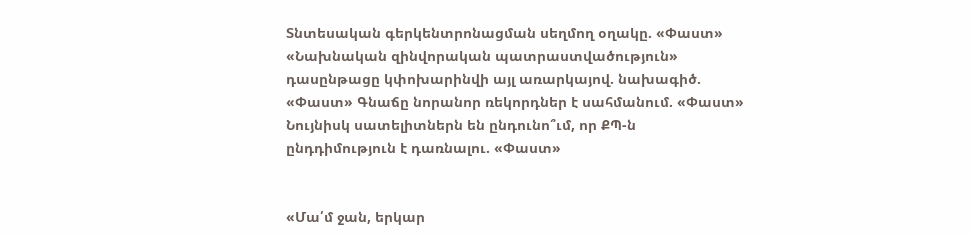Տնտեսական գերկենտրոնացման սեղմող օղակը. «Փաստ» «Նախնական զինվորական պատրաստվածություն» դասընթացը կփոխարինվի այլ առարկայով. նախագիծ. «Փաստ» Գնաճը նորանոր ռեկորդներ է սահմանում. «Փաստ» Նույնիսկ սատելիտներն են ընդունո՞ւմ, որ ՔՊ-ն ընդդիմություն է դառնալու. «Փաստ»


«Մա՛մ ջան, երկար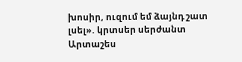խոսիր, ուզում եմ ձայնդ շատ լսել». կրտսեր սերժանտ Արտաշես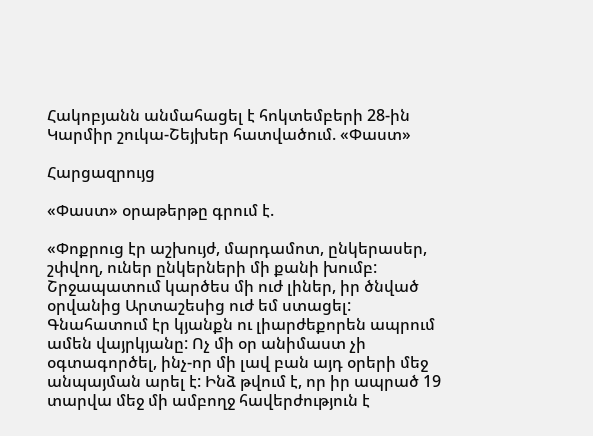Հակոբյանն անմահացել է հոկտեմբերի 28-ին Կարմիր շուկա-Շեյխեր հատվածում. «Փաստ»

Հարցազրույց

«Փաստ» օրաթերթը գրում է.

«Փոքրուց էր աշխույժ, մարդամոտ, ընկերասեր, շփվող, ուներ ընկերների մի քանի խումբ: Շրջապատում կարծես մի ուժ լիներ, իր ծնված օրվանից Արտաշեսից ուժ եմ ստացել: Գնահատում էր կյանքն ու լիարժեքորեն ապրում ամեն վայրկյանը: Ոչ մի օր անիմաստ չի օգտագործել, ինչ-որ մի լավ բան այդ օրերի մեջ անպայման արել է: Ինձ թվում է, որ իր ապրած 19 տարվա մեջ մի ամբողջ հավերժություն է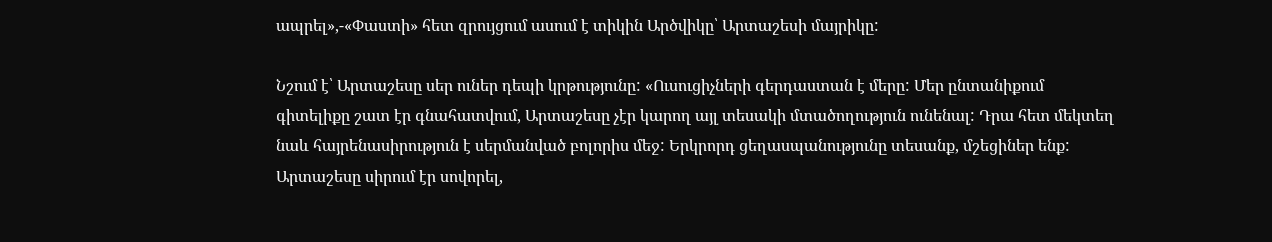ապրել»,-«Փաստի» հետ զրույցում ասում է տիկին Արծվիկը՝ Արտաշեսի մայրիկը:

Նշում է՝ Արտաշեսը սեր ուներ դեպի կրթությունը: «Ուսուցիչների գերդաստան է մերը: Մեր ընտանիքում գիտելիքը շատ էր գնահատվում, Արտաշեսը չէր կարող այլ տեսակի մտածողություն ունենալ: Դրա հետ մեկտեղ նաև հայրենասիրություն է սերմանված բոլորիս մեջ: Երկրորդ ցեղասպանությունը տեսանք, մշեցիներ ենք: Արտաշեսը սիրում էր սովորել,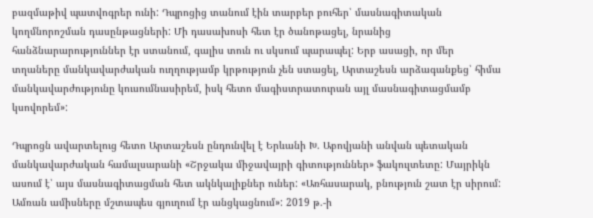բազմաթիվ պատվոգրեր ունի: Դպրոցից տանում էին տարբեր բուհեր՝ մասնագիտական կողմնորոշման դասընթացների: Մի դասախոսի հետ էր ծանոթացել, նրանից հանձնարարություններ էր ստանում, գալիս տուն ու սկսում պարապել: Երբ ասացի, որ մեր տղաները մանկավարժական ուղղությամբ կրթություն չեն ստացել, Արտաշեսն արձագանքեց՝ հիմա մանկավարժությունը կուսումնասիրեմ, իսկ հետո մագիստրատուրան այլ մասնագիտացմամբ կսովորեմ»:

Դպրոցն ավարտելուց հետո Արտաշեսն ընդունվել է Երևանի Խ. Աբովյանի անվան պետական մանկավարժական համալսարանի «Շրջակա միջավայրի գիտություններ» ֆակուլտետը: Մայրիկն ասում է՝ այս մասնագիտացման հետ ակնկալիքներ ուներ: «Առհասարակ, բնություն շատ էր սիրում: Ամռան ամիսները մշտապես գյուղում էր անցկացնում»: 2019 թ.-ի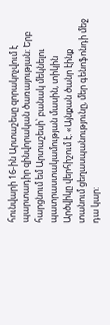հունվարի 16-ին Արտաշեսը զորակոչվում է պարտադիր զինվորական ծառայության: Երբ հարցնում եմ Արտաշեսի՝ բանակ մեկնելու պատրաստակամության մասին, տիկին Արծվիկը վերհիշում է. «Այնքան ծանր էինք տանում ցեղասպանությունը, մեր գենոֆոնդի մեջ դա կար: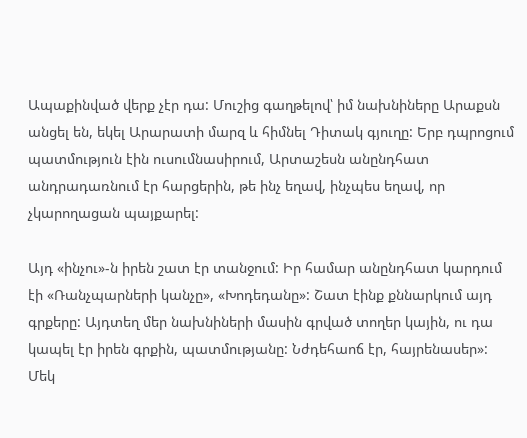Ապաքինված վերք չէր դա: Մուշից գաղթելով՝ իմ նախնիները Արաքսն անցել են, եկել Արարատի մարզ և հիմնել Դիտակ գյուղը: Երբ դպրոցում պատմություն էին ուսումնասիրում, Արտաշեսն անընդհատ անդրադառնում էր հարցերին, թե ինչ եղավ, ինչպես եղավ, որ չկարողացան պայքարել:

Այդ «ինչու»-ն իրեն շատ էր տանջում: Իր համար անընդհատ կարդում էի «Ռանչպարների կանչը», «Խոդեդանը»: Շատ էինք քննարկում այդ գրքերը: Այդտեղ մեր նախնիների մասին գրված տողեր կային, ու դա կապել էր իրեն գրքին, պատմությանը: Նժդեհաոճ էր, հայրենասեր»: Մեկ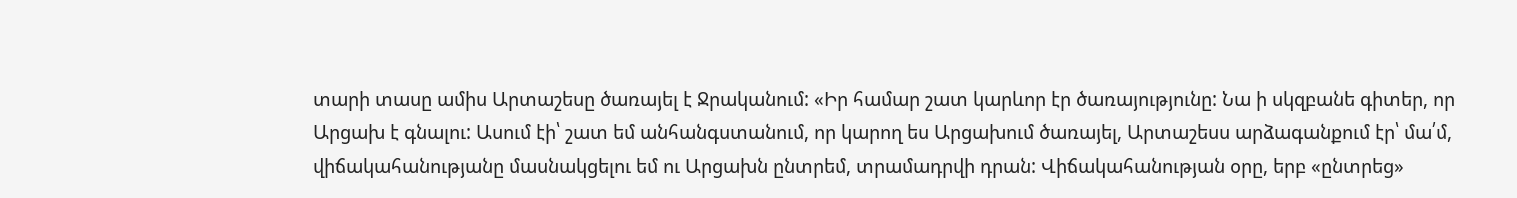տարի տասը ամիս Արտաշեսը ծառայել է Ջրականում: «Իր համար շատ կարևոր էր ծառայությունը: Նա ի սկզբանե գիտեր, որ Արցախ է գնալու: Ասում էի՝ շատ եմ անհանգստանում, որ կարող ես Արցախում ծառայել, Արտաշեսս արձագանքում էր՝ մա՛մ, վիճակահանությանը մասնակցելու եմ ու Արցախն ընտրեմ, տրամադրվի դրան: Վիճակահանության օրը, երբ «ընտրեց»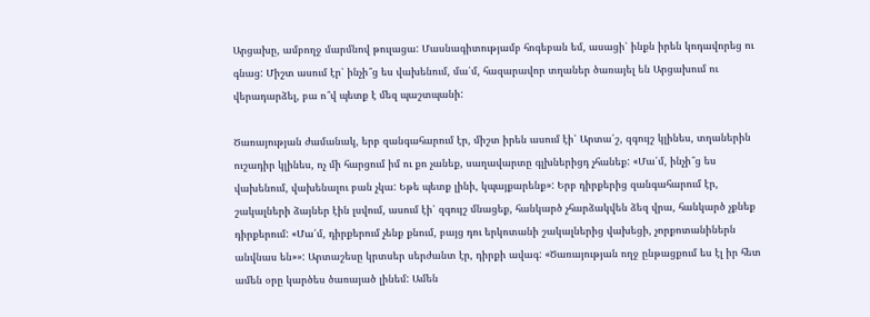Արցախը, ամբողջ մարմնով թուլացա: Մասնագիտությամբ հոգեբան եմ, ասացի՝ ինքն իրեն կոդավորեց ու գնաց: Միշտ ասում էր՝ ինչի՞ց ես վախենում, մա՛մ, հազարավոր տղաներ ծառայել են Արցախում ու վերադարձել, բա ո՞վ պետք է մեզ պաշտպանի:

Ծառայության ժամանակ, երբ զանգահարում էր, միշտ իրեն ասում էի՝ Արտա՛շ, զգույշ կլինես, տղաներին ուշադիր կլինես, ոչ մի հարցում իմ ու քո չանեք, սաղավարտը գլխներիցդ չհանեք: «Մա՛մ, ինչի՞ց ես վախենում, վախենալու բան չկա: Եթե պետք լինի, կպայքարենք»: Երբ դիրքերից զանգահարում էր, շակալների ձայներ էին լսվում, ասում էի՝ զգույշ մնացեք, հանկարծ չհարձակվեն ձեզ վրա, հանկարծ չքնեք դիրքերում: «Մա՛մ, դիրքերում չենք քնում, բայց դու երկոտանի շակալներից վախեցի, չորքոտանիներն անվնաս են»»: Արտաշեսը կրտսեր սերժանտ էր, դիրքի ավագ: «Ծառայության ողջ ընթացքում ես էլ իր հետ ամեն օրը կարծես ծառայած լինեմ: Ամեն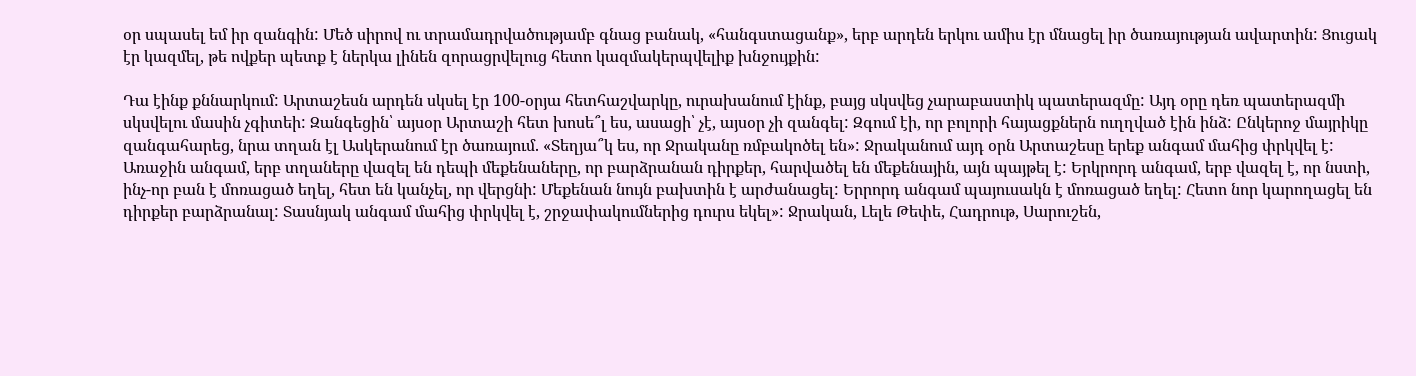օր սպասել եմ իր զանգին: Մեծ սիրով ու տրամադրվածությամբ գնաց բանակ, «հանգստացանք», երբ արդեն երկու ամիս էր մնացել իր ծառայության ավարտին: Ցուցակ էր կազմել, թե ովքեր պետք է ներկա լինեն զորացրվելուց հետո կազմակերպվելիք խնջույքին:

Դա էինք քննարկում: Արտաշեսն արդեն սկսել էր 100-օրյա հետհաշվարկը, ուրախանում էինք, բայց սկսվեց չարաբաստիկ պատերազմը: Այդ օրը դեռ պատերազմի սկսվելու մասին չգիտեի: Զանգեցին՝ այսօր Արտաշի հետ խոսե՞լ ես, ասացի՝ չէ, այսօր չի զանգել: Զգում էի, որ բոլորի հայացքներն ուղղված էին ինձ: Ընկերոջ մայրիկը զանգահարեց, նրա տղան էլ Ասկերանում էր ծառայում. «Տեղյա՞կ ես, որ Ջրականը ռմբակոծել են»: Ջրականում այդ օրն Արտաշեսը երեք անգամ մահից փրկվել է: Առաջին անգամ, երբ տղաները վազել են դեպի մեքենաները, որ բարձրանան դիրքեր, հարվածել են մեքենային, այն պայթել է: Երկրորդ անգամ, երբ վազել է, որ նստի, ինչ-որ բան է մոռացած եղել, հետ են կանչել, որ վերցնի: Մեքենան նույն բախտին է արժանացել: Երրորդ անգամ պայուսակն է մոռացած եղել: Հետո նոր կարողացել են դիրքեր բարձրանալ: Տասնյակ անգամ մահից փրկվել է, շրջափակումներից դուրս եկել»: Ջրական, Լելե Թեփե, Հադրութ, Սարուշեն,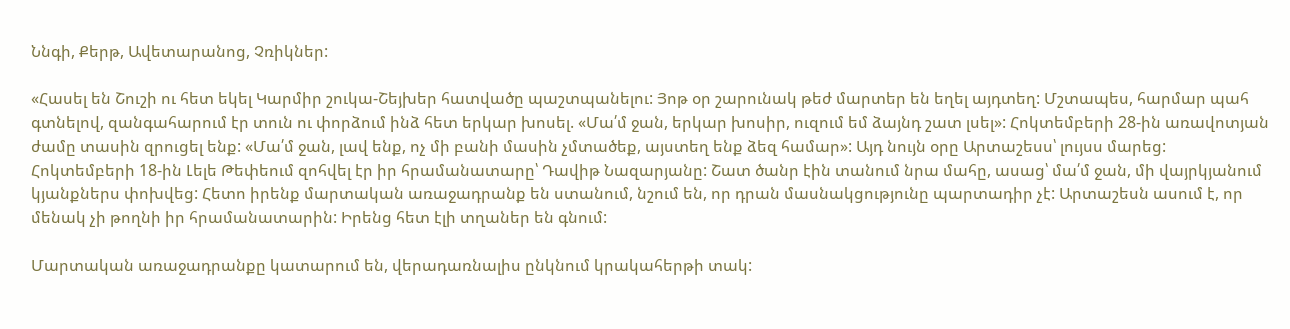Ննգի, Քերթ, Ավետարանոց, Չռիկներ:

«Հասել են Շուշի ու հետ եկել Կարմիր շուկա-Շեյխեր հատվածը պաշտպանելու: Յոթ օր շարունակ թեժ մարտեր են եղել այդտեղ: Մշտապես, հարմար պահ գտնելով, զանգահարում էր տուն ու փորձում ինձ հետ երկար խոսել. «Մա՛մ ջան, երկար խոսիր, ուզում եմ ձայնդ շատ լսել»: Հոկտեմբերի 28-ին առավոտյան ժամը տասին զրուցել ենք: «Մա՛մ ջան, լավ ենք, ոչ մի բանի մասին չմտածեք, այստեղ ենք ձեզ համար»: Այդ նույն օրը Արտաշեսս՝ լույսս մարեց: Հոկտեմբերի 18-ին Լելե Թեփեում զոհվել էր իր հրամանատարը՝ Դավիթ Նազարյանը: Շատ ծանր էին տանում նրա մահը, ասաց՝ մա՛մ ջան, մի վայրկյանում կյանքներս փոխվեց: Հետո իրենք մարտական առաջադրանք են ստանում, նշում են, որ դրան մասնակցությունը պարտադիր չէ: Արտաշեսն ասում է, որ մենակ չի թողնի իր հրամանատարին: Իրենց հետ էլի տղաներ են գնում:

Մարտական առաջադրանքը կատարում են, վերադառնալիս ընկնում կրակահերթի տակ: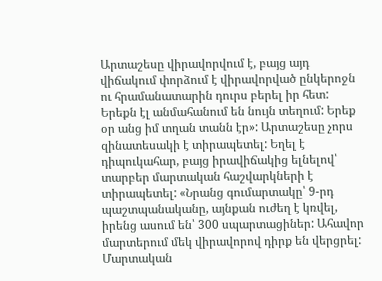Արտաշեսը վիրավորվում է, բայց այդ վիճակում փորձում է վիրավորված ընկերոջն ու հրամանատարին դուրս բերել իր հետ: Երեքն էլ անմահանում են նույն տեղում: Երեք օր անց իմ տղան տանն էր»: Արտաշեսը չորս զինատեսակի է տիրապետել: Եղել է դիպուկահար, բայց իրավիճակից ելնելով՝ տարբեր մարտական հաշվարկների է տիրապետել: «Նրանց գումարտակը՝ 9-րդ պաշտպանականը, այնքան ուժեղ է կռվել, իրենց ասում են՝ 300 սպարտացիներ: Ահավոր մարտերում մեկ վիրավորով դիրք են վերցրել: Մարտական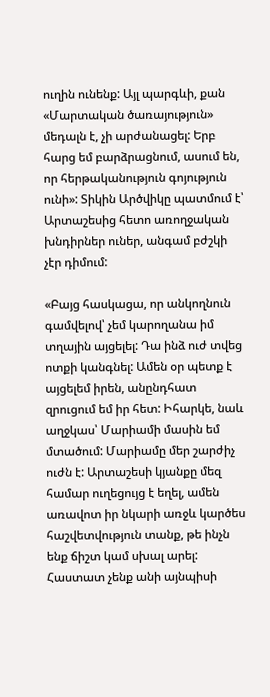ուղին ունենք: Այլ պարգևի, քան «Մարտական ծառայություն» մեդալն է, չի արժանացել: Երբ հարց եմ բարձրացնում, ասում են, որ հերթականություն գոյություն ունի»: Տիկին Արծվիկը պատմում է՝ Արտաշեսից հետո առողջական խնդիրներ ուներ, անգամ բժշկի չէր դիմում:

«Բայց հասկացա, որ անկողնուն գամվելով՝ չեմ կարողանա իմ տղային այցելել: Դա ինձ ուժ տվեց ոտքի կանգնել: Ամեն օր պետք է այցելեմ իրեն, անընդհատ զրուցում եմ իր հետ: Իհարկե, նաև աղջկաս՝ Մարիամի մասին եմ մտածում: Մարիամը մեր շարժիչ ուժն է: Արտաշեսի կյանքը մեզ համար ուղեցույց է եղել, ամեն առավոտ իր նկարի առջև կարծես հաշվետվություն տանք, թե ինչն ենք ճիշտ կամ սխալ արել: Հաստատ չենք անի այնպիսի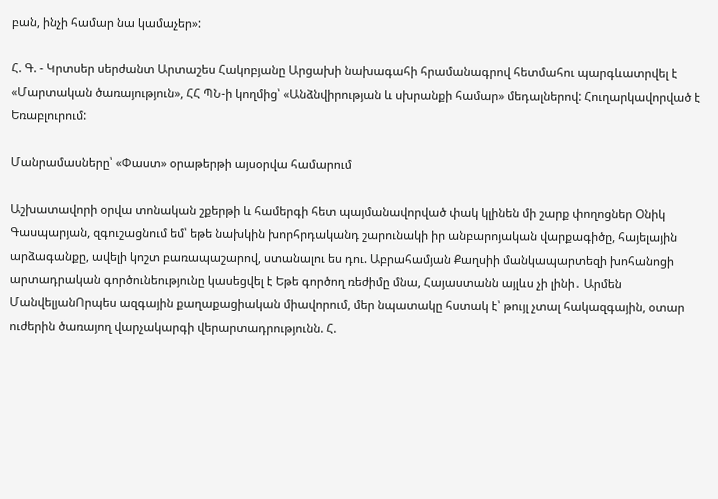բան, ինչի համար նա կամաչեր»:

Հ. Գ. - Կրտսեր սերժանտ Արտաշես Հակոբյանը Արցախի նախագահի հրամանագրով հետմահու պարգևատրվել է «Մարտական ծառայություն», ՀՀ ՊՆ-ի կողմից՝ «Անձնվիրության և սխրանքի համար» մեդալներով: Հուղարկավորված է Եռաբլուրում:

Մանրամասները՝ «Փաստ» օրաթերթի այսօրվա համարում

Աշխատավորի օրվա տոնական շքերթի և համերգի հետ պայմանավորված փակ կլինեն մի շարք փողոցներ Օնիկ Գասպարյան, զգուշացնում եմ՝ եթե նախկին խորհրդականդ շարունակի իր անբարոյական վարքագիծը, հայելային արձագանքը, ավելի կոշտ բառապաշարով, ստանալու ես դու. Աբրահամյան Քաղսիի մանկապարտեզի խոհանոցի արտադրական գործունեությունը կասեցվել է Եթե գործող ռեժիմը մնա, Հայաստանն այլևս չի լինի․ Արմեն ՄանվելյանՈրպես ազգային քաղաքացիական միավորում, մեր նպատակը հստակ է՝ թույլ չտալ հակազգային, օտար ուժերին ծառայող վարչակարգի վերարտադրությունն. Հ.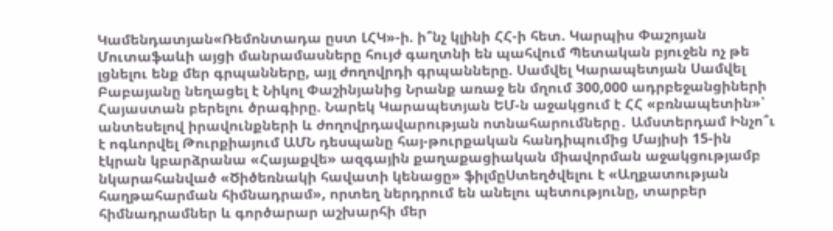Կամենդատյան«Ռեմոնտադա ըստ ԼՀԿ»-ի. ի՞նչ կլինի ՀՀ-ի հետ. Կարպիս Փաշոյան Մուտաֆաևի այցի մանրամասները հույժ գաղտնի են պահվում Պետական բյուջեն ոչ թե լցնելու ենք մեր գրպանները, այլ ժողովրդի գրպանները. Սամվել Կարապետյան Սամվել Բաբայանը նեղացել է Նիկոլ Փաշինյանից Նրանք առաջ են մղում 300,000 ադրբեջանցիների Հայաստան բերելու ծրագիրը. Նարեկ Կարապետյան ԵՄ-ն աջակցում է ՀՀ «բռնապետին»՝ անտեսելով իրավունքների և ժողովրդավարության ոտնահարումները․ Ամստերդամ Ինչո՞ւ է ոգևորվել Թուրքիայում ԱՄՆ դեսպանը հայ-թուրքական հանդիպումից Մայիսի 15-ին էկրան կբարձրանա «Հայաքվե» ազգային քաղաքացիական միավորման աջակցությամբ նկարահանված «Ծիծեռնակի հավատի կենացը» ֆիլմըՍտեղծվելու է «Աղքատության հաղթահարման հիմնադրամ», որտեղ ներդրում են անելու պետությունը, տարբեր հիմնադրամներ և գործարար աշխարհի մեր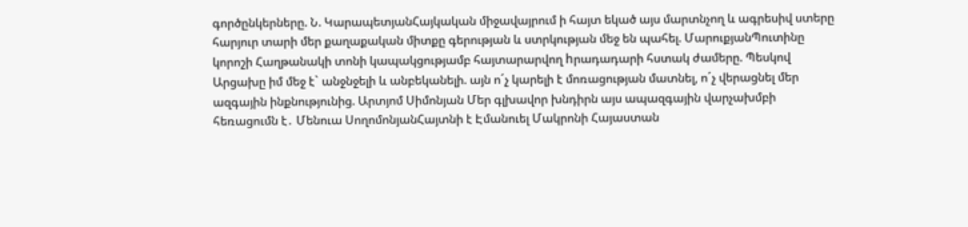գործընկերները. Ն. ԿարապետյանՀայկական միջավայրում ի հայտ եկած այս մարտնչող և ագրեսիվ ստերը հարյուր տարի մեր քաղաքական միտքը գերության և ստրկության մեջ են պահել. ՄարուքյանՊուտինը կորոշի Հաղթանակի տոնի կապակցությամբ հայտարարվող hրադադարի հստակ ժամերը. Պեսկով Արցախը իմ մեջ է` անջնջելի և անբեկանելի. այն ո´չ կարելի է մոռացության մատնել, ո´չ վերացնել մեր ազգային ինքնությունից. Արտյոմ Սիմոնյան Մեր գլխավոր խնդիրն այս ապազգային վարչախմբի հեռացումն է․ Մենուա ՍողոմոնյանՀայտնի է Էմանուել Մակրոնի Հայաստան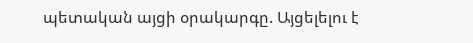պետական այցի օրակարգը. Այցելելու է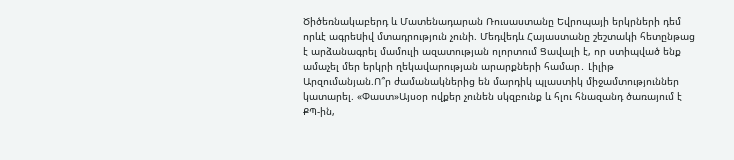Ծիծեռնակաբերդ և Մատենադարան Ռուսաստանը Եվրոպայի երկրների դեմ որևէ ագրեuիվ մտադրություն չունի. Մեդվեդև Հայաստանը շեշտակի հետընթաց է արձանագրել մամուլի ազատության ոլորտում Ցավալի է, որ ստիպված ենք ամաչել մեր երկրի ղեկավարության արարքների համար․ Լիլիթ Արզումանյան.Ո՞ր ժամանակներից են մարդիկ պլաստիկ միջամտություններ կատարել. «Փաստ»Այսօր ովքեր չունեն սկզբունք և հլու հնազանդ ծառայում է ՔՊ-ին,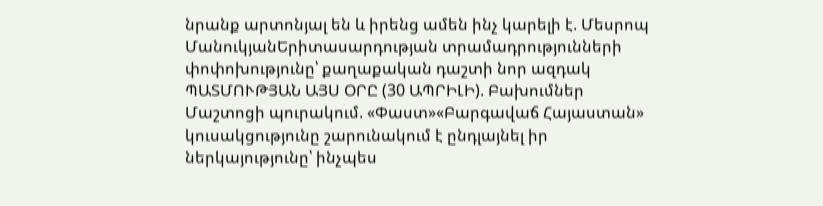նրանք արտոնյալ են և իրենց ամեն ինչ կարելի է. Մեսրոպ ՄանուկյանԵրիտասարդության տրամադրությունների փոփոխությունը՝ քաղաքական դաշտի նոր ազդակ ՊԱՏՄՈՒԹՅԱՆ ԱՅՍ ՕՐԸ (30 ԱՊՐԻԼԻ). Բախումներ Մաշտոցի պուրակում. «Փաստ»«Բարգավաճ Հայաստան» կուսակցությունը շարունակում է ընդլայնել իր ներկայությունը՝ ինչպես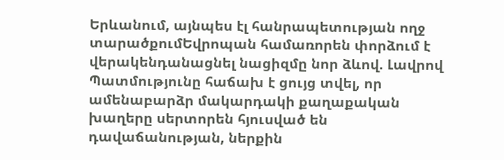Երևանում, այնպես էլ հանրապետության ողջ տարածքումԵվրոպան համառորեն փորձում է վերակենդանացնել նացիզմը նոր ձևով. Լավրով Պատմությունը հաճախ է ցույց տվել, որ ամենաբարձր մակարդակի քաղաքական խաղերը սերտորեն հյուսված են դավաճանության, ներքին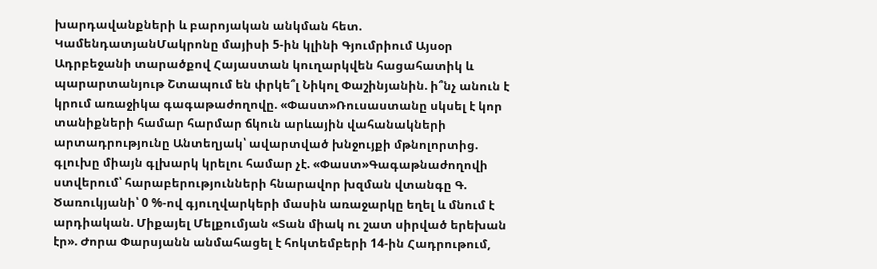խարդավանքների և բարոյական անկման հետ. ԿամենդատյանՄակրոնը մայիսի 5-ին կլինի Գյումրիում Այսօր Ադրբեջանի տարածքով Հայաստան կուղարկվեն հացահատիկ և պարարտանյութ Շտապում են փրկե՞լ Նիկոլ Փաշինյանին. ի՞նչ անուն է կրում առաջիկա գագաթաժողովը. «Փաստ»Ռուսաստանը սկսել է կոր տանիքների համար հարմար ճկուն արևային վահանակների արտադրությունը Անտեղյակ՝ ավարտված խնջույքի մթնոլորտից. գլուխը միայն գլխարկ կրելու համար չէ. «Փաստ»Գագաթնաժողովի ստվերում՝ հարաբերությունների հնարավոր խզման վտանգը Գ. Ծառուկյանի՝ 0 %-ով գյուղվարկերի մասին առաջարկը եղել և մնում է արդիական. Միքայել Մելքումյան «Տան միակ ու շատ սիրված երեխան էր». Ժորա Փարսյանն անմահացել է հոկտեմբերի 14-ին Հադրութում,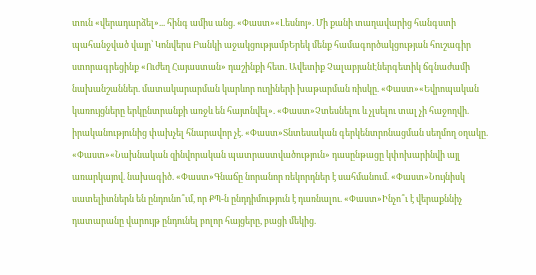տուն «վերադարձել»... հինգ ամիս անց. «Փաստ»«Լեսնոյ». Մի քանի տաղավարից հանգստի պահանջված վայր՝ Կոնվերս Բանկի աջակցությամբԵրեկ մենք համագործակցության հուշագիր ստորագրեցինք «Ուժեղ Հայաստան» դաշինքի հետ. Ավետիք ՉալաբյանԷներգետիկ ճգնաժամի նախանշաններ. մատակարարման կարևոր ուղիների խաթարման ռիսկը. «Փաստ»«Եվրոպական կառույցները երկընտրանքի առջև են հայտնվել». «Փաստ»Չտեսնելու և չլսելու տալ չի հաջողվի. իրականությունից փախչել հնարավոր չէ. «Փաստ»Տնտեսական գերկենտրոնացման սեղմող օղակը. «Փաստ»«Նախնական զինվորական պատրաստվածություն» դասընթացը կփոխարինվի այլ առարկայով. նախագիծ. «Փաստ»Գնաճը նորանոր ռեկորդներ է սահմանում. «Փաստ»Նույնիսկ սատելիտներն են ընդունո՞ւմ, որ ՔՊ-ն ընդդիմություն է դառնալու. «Փաստ»Ինչո՞ւ է վերաքննիչ դատարանը վարույթ ընդունել բոլոր հայցերը, բացի մեկից.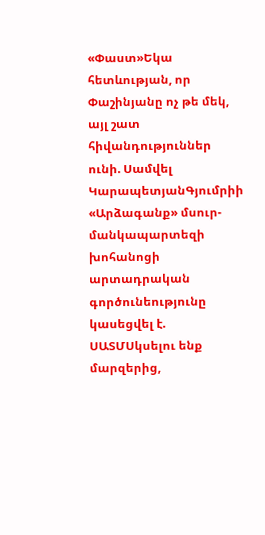«Փաստ»Եկա հետևության, որ Փաշինյանը ոչ թե մեկ, այլ շատ հիվանդություններ ունի. Սամվել ԿարապետյանԳյումրիի «Արձագանք» մսուր-մանկապարտեզի խոհանոցի արտադրական գործունեությունը կասեցվել է. ՍԱՏՄՍկսելու ենք մարզերից,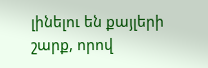լինելու են քայլերի շարք, որով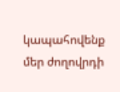կապահովենք մեր ժողովրդի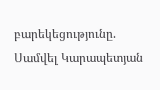բարեկեցությունը. Սամվել Կարապետյան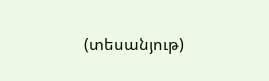(տեսանյութ)